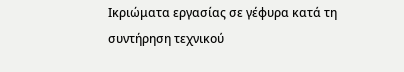Ικριώματα εργασίας σε γέφυρα κατά τη συντήρηση τεχνικού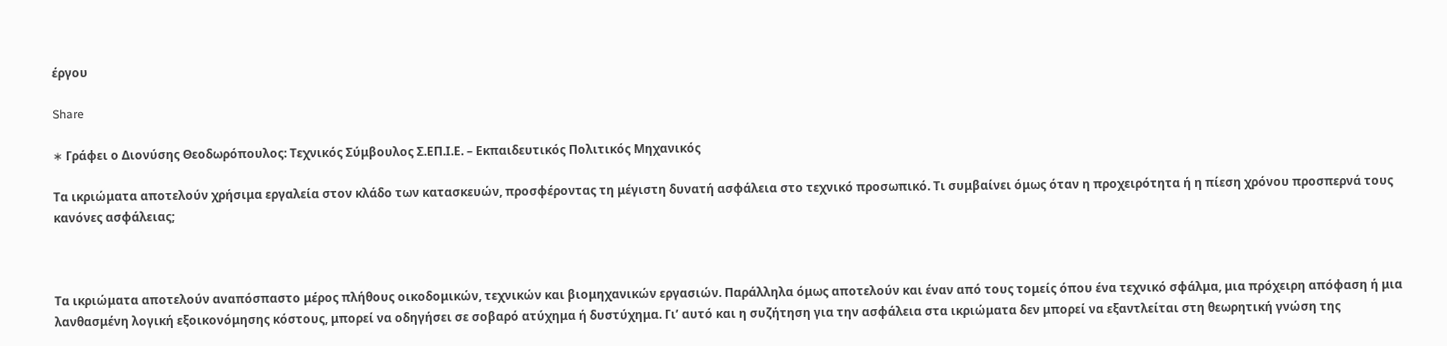έργου

Share

∗ Γράφει ο Διονύσης Θεοδωρόπουλος: Τεχνικός Σύμβουλος Σ.ΕΠ.Ι.Ε. – Εκπαιδευτικός Πολιτικός Μηχανικός

Τα ικριώματα αποτελούν χρήσιμα εργαλεία στον κλάδο των κατασκευών, προσφέροντας τη μέγιστη δυνατή ασφάλεια στο τεχνικό προσωπικό. Τι συμβαίνει όμως όταν η προχειρότητα ή η πίεση χρόνου προσπερνά τους κανόνες ασφάλειας;



Τα ικριώματα αποτελούν αναπόσπαστο μέρος πλήθους οικοδομικών, τεχνικών και βιομηχανικών εργασιών. Παράλληλα όμως αποτελούν και έναν από τους τομείς όπου ένα τεχνικό σφάλμα, μια πρόχειρη απόφαση ή μια λανθασμένη λογική εξοικονόμησης κόστους, μπορεί να οδηγήσει σε σοβαρό ατύχημα ή δυστύχημα. Γι’ αυτό και η συζήτηση για την ασφάλεια στα ικριώματα δεν μπορεί να εξαντλείται στη θεωρητική γνώση της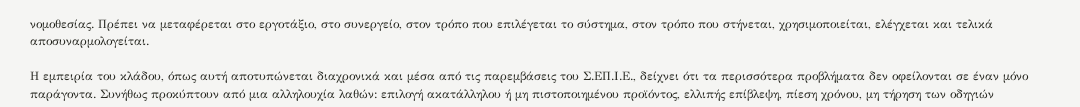νομοθεσίας. Πρέπει να μεταφέρεται στο εργοτάξιο, στο συνεργείο, στον τρόπο που επιλέγεται το σύστημα, στον τρόπο που στήνεται, χρησιμοποιείται, ελέγχεται και τελικά αποσυναρμολογείται.

Η εμπειρία του κλάδου, όπως αυτή αποτυπώνεται διαχρονικά και μέσα από τις παρεμβάσεις του Σ.ΕΠ.Ι.Ε., δείχνει ότι τα περισσότερα προβλήματα δεν οφείλονται σε έναν μόνο παράγοντα. Συνήθως προκύπτουν από μια αλληλουχία λαθών: επιλογή ακατάλληλου ή μη πιστοποιημένου προϊόντος, ελλιπής επίβλεψη, πίεση χρόνου, μη τήρηση των οδηγιών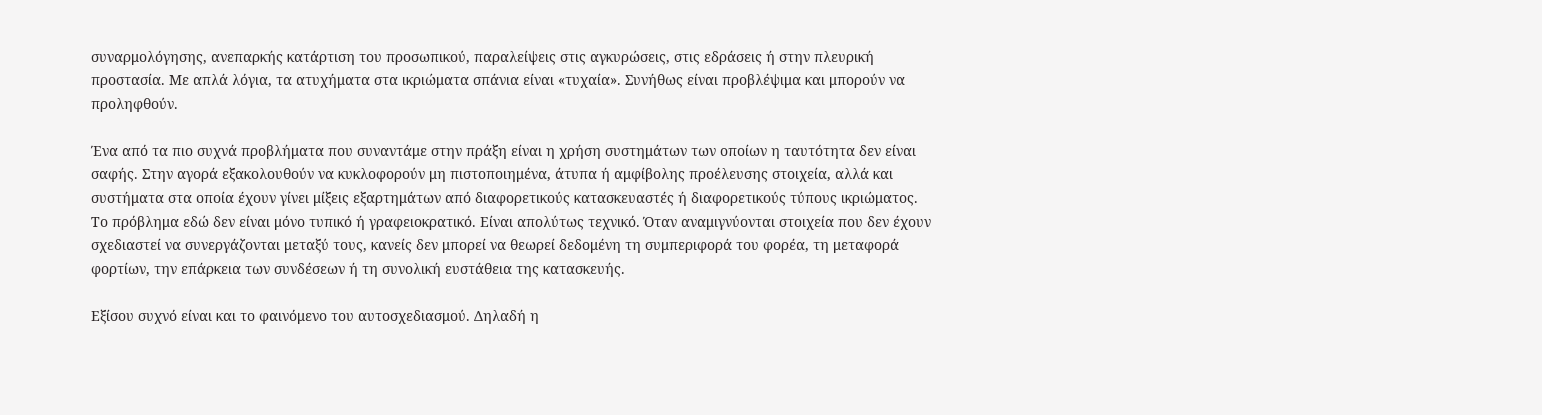συναρμολόγησης, ανεπαρκής κατάρτιση του προσωπικού, παραλείψεις στις αγκυρώσεις, στις εδράσεις ή στην πλευρική προστασία. Με απλά λόγια, τα ατυχήματα στα ικριώματα σπάνια είναι «τυχαία». Συνήθως είναι προβλέψιμα και μπορούν να προληφθούν.

Ένα από τα πιο συχνά προβλήματα που συναντάμε στην πράξη είναι η χρήση συστημάτων των οποίων η ταυτότητα δεν είναι σαφής. Στην αγορά εξακολουθούν να κυκλοφορούν μη πιστοποιημένα, άτυπα ή αμφίβολης προέλευσης στοιχεία, αλλά και συστήματα στα οποία έχουν γίνει μίξεις εξαρτημάτων από διαφορετικούς κατασκευαστές ή διαφορετικούς τύπους ικριώματος. Το πρόβλημα εδώ δεν είναι μόνο τυπικό ή γραφειοκρατικό. Είναι απολύτως τεχνικό. Όταν αναμιγνύονται στοιχεία που δεν έχουν σχεδιαστεί να συνεργάζονται μεταξύ τους, κανείς δεν μπορεί να θεωρεί δεδομένη τη συμπεριφορά του φορέα, τη μεταφορά φορτίων, την επάρκεια των συνδέσεων ή τη συνολική ευστάθεια της κατασκευής.

Εξίσου συχνό είναι και το φαινόμενο του αυτοσχεδιασμού. Δηλαδή η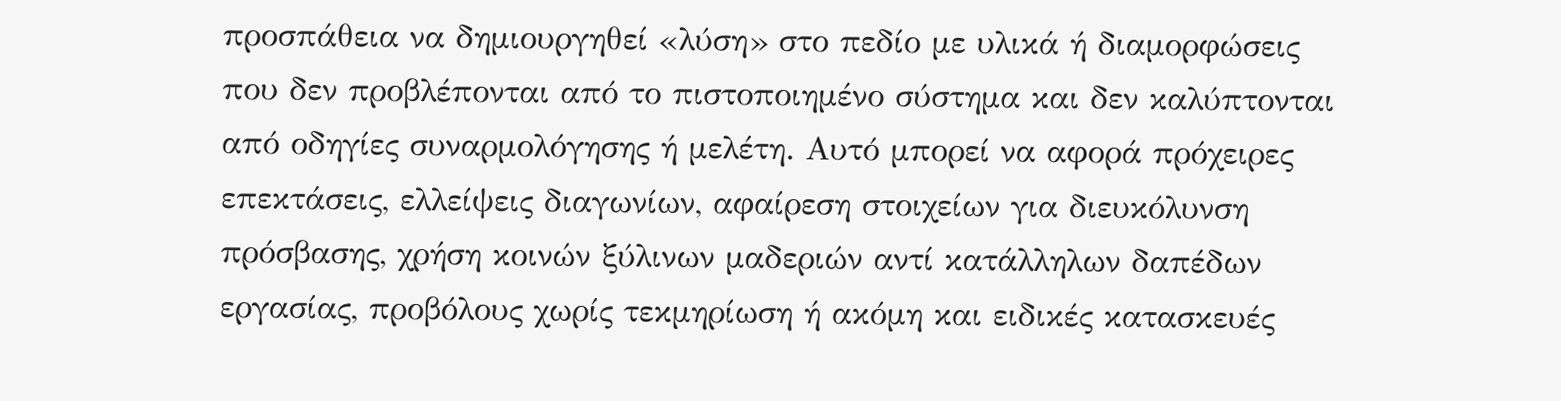προσπάθεια να δημιουργηθεί «λύση» στο πεδίο με υλικά ή διαμορφώσεις που δεν προβλέπονται από το πιστοποιημένο σύστημα και δεν καλύπτονται από οδηγίες συναρμολόγησης ή μελέτη. Αυτό μπορεί να αφορά πρόχειρες επεκτάσεις, ελλείψεις διαγωνίων, αφαίρεση στοιχείων για διευκόλυνση πρόσβασης, χρήση κοινών ξύλινων μαδεριών αντί κατάλληλων δαπέδων εργασίας, προβόλους χωρίς τεκμηρίωση ή ακόμη και ειδικές κατασκευές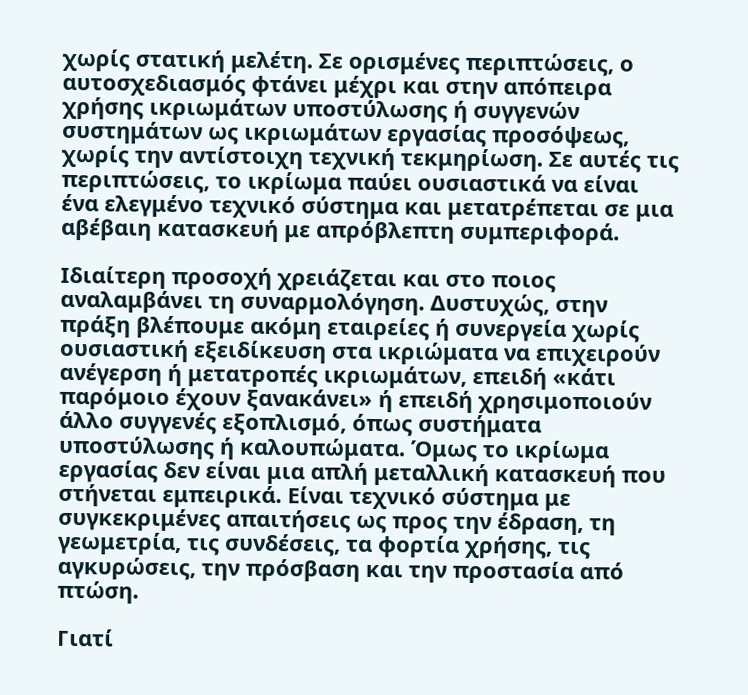χωρίς στατική μελέτη. Σε ορισμένες περιπτώσεις, ο αυτοσχεδιασμός φτάνει μέχρι και στην απόπειρα χρήσης ικριωμάτων υποστύλωσης ή συγγενών συστημάτων ως ικριωμάτων εργασίας προσόψεως, χωρίς την αντίστοιχη τεχνική τεκμηρίωση. Σε αυτές τις περιπτώσεις, το ικρίωμα παύει ουσιαστικά να είναι ένα ελεγμένο τεχνικό σύστημα και μετατρέπεται σε μια αβέβαιη κατασκευή με απρόβλεπτη συμπεριφορά.

Ιδιαίτερη προσοχή χρειάζεται και στο ποιος αναλαμβάνει τη συναρμολόγηση. Δυστυχώς, στην πράξη βλέπουμε ακόμη εταιρείες ή συνεργεία χωρίς ουσιαστική εξειδίκευση στα ικριώματα να επιχειρούν ανέγερση ή μετατροπές ικριωμάτων, επειδή «κάτι παρόμοιο έχουν ξανακάνει» ή επειδή χρησιμοποιούν άλλο συγγενές εξοπλισμό, όπως συστήματα υποστύλωσης ή καλουπώματα. Όμως το ικρίωμα εργασίας δεν είναι μια απλή μεταλλική κατασκευή που στήνεται εμπειρικά. Είναι τεχνικό σύστημα με συγκεκριμένες απαιτήσεις ως προς την έδραση, τη γεωμετρία, τις συνδέσεις, τα φορτία χρήσης, τις αγκυρώσεις, την πρόσβαση και την προστασία από πτώση.

Γιατί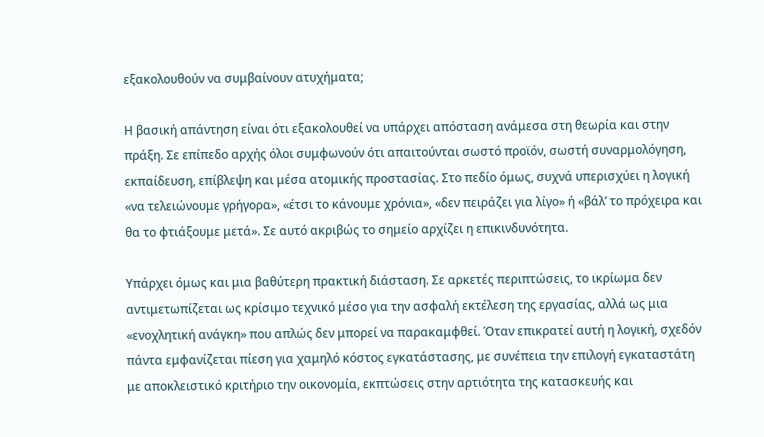εξακολουθούν να συμβαίνουν ατυχήματα;

Η βασική απάντηση είναι ότι εξακολουθεί να υπάρχει απόσταση ανάμεσα στη θεωρία και στην πράξη. Σε επίπεδο αρχής όλοι συμφωνούν ότι απαιτούνται σωστό προϊόν, σωστή συναρμολόγηση, εκπαίδευση, επίβλεψη και μέσα ατομικής προστασίας. Στο πεδίο όμως, συχνά υπερισχύει η λογική «να τελειώνουμε γρήγορα», «έτσι το κάνουμε χρόνια», «δεν πειράζει για λίγο» ή «βάλ’ το πρόχειρα και θα το φτιάξουμε μετά». Σε αυτό ακριβώς το σημείο αρχίζει η επικινδυνότητα.

Υπάρχει όμως και μια βαθύτερη πρακτική διάσταση. Σε αρκετές περιπτώσεις, το ικρίωμα δεν αντιμετωπίζεται ως κρίσιμο τεχνικό μέσο για την ασφαλή εκτέλεση της εργασίας, αλλά ως μια «ενοχλητική ανάγκη» που απλώς δεν μπορεί να παρακαμφθεί. Όταν επικρατεί αυτή η λογική, σχεδόν πάντα εμφανίζεται πίεση για χαμηλό κόστος εγκατάστασης, με συνέπεια την επιλογή εγκαταστάτη με αποκλειστικό κριτήριο την οικονομία, εκπτώσεις στην αρτιότητα της κατασκευής και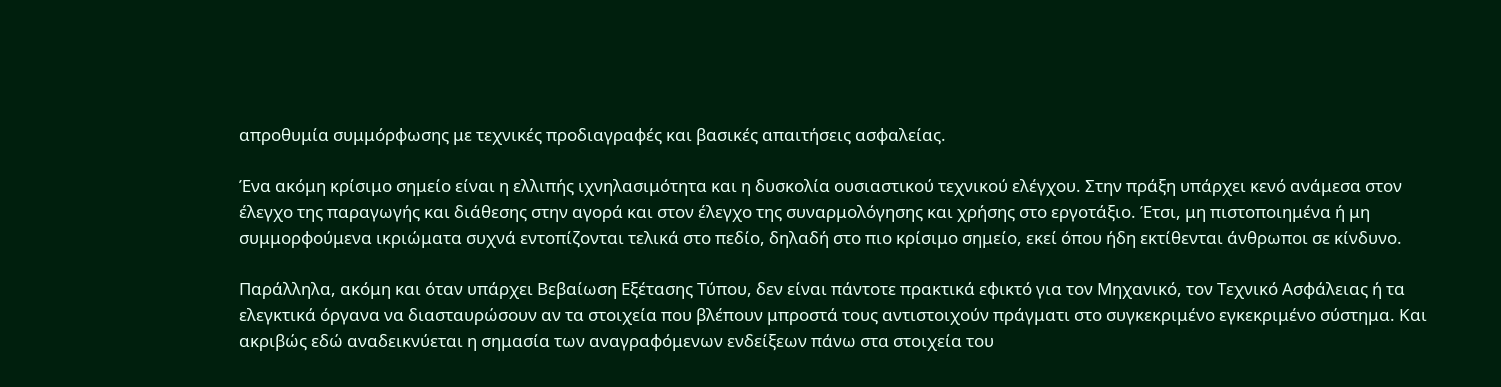απροθυμία συμμόρφωσης με τεχνικές προδιαγραφές και βασικές απαιτήσεις ασφαλείας.

Ένα ακόμη κρίσιμο σημείο είναι η ελλιπής ιχνηλασιμότητα και η δυσκολία ουσιαστικού τεχνικού ελέγχου. Στην πράξη υπάρχει κενό ανάμεσα στον έλεγχο της παραγωγής και διάθεσης στην αγορά και στον έλεγχο της συναρμολόγησης και χρήσης στο εργοτάξιο. Έτσι, μη πιστοποιημένα ή μη συμμορφούμενα ικριώματα συχνά εντοπίζονται τελικά στο πεδίο, δηλαδή στο πιο κρίσιμο σημείο, εκεί όπου ήδη εκτίθενται άνθρωποι σε κίνδυνο.

Παράλληλα, ακόμη και όταν υπάρχει Βεβαίωση Εξέτασης Τύπου, δεν είναι πάντοτε πρακτικά εφικτό για τον Μηχανικό, τον Τεχνικό Ασφάλειας ή τα ελεγκτικά όργανα να διασταυρώσουν αν τα στοιχεία που βλέπουν μπροστά τους αντιστοιχούν πράγματι στο συγκεκριμένο εγκεκριμένο σύστημα. Και ακριβώς εδώ αναδεικνύεται η σημασία των αναγραφόμενων ενδείξεων πάνω στα στοιχεία του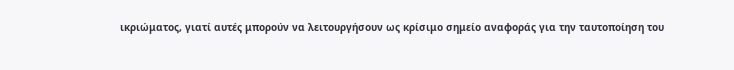ικριώματος, γιατί αυτές μπορούν να λειτουργήσουν ως κρίσιμο σημείο αναφοράς για την ταυτοποίηση του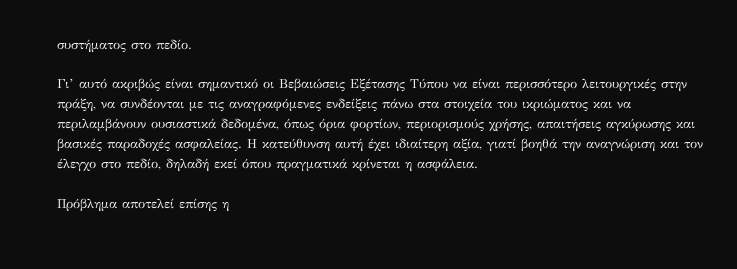συστήματος στο πεδίο.

Γι’ αυτό ακριβώς είναι σημαντικό οι Βεβαιώσεις Εξέτασης Τύπου να είναι περισσότερο λειτουργικές στην πράξη, να συνδέονται με τις αναγραφόμενες ενδείξεις πάνω στα στοιχεία του ικριώματος και να περιλαμβάνουν ουσιαστικά δεδομένα, όπως όρια φορτίων, περιορισμούς χρήσης, απαιτήσεις αγκύρωσης και βασικές παραδοχές ασφαλείας. Η κατεύθυνση αυτή έχει ιδιαίτερη αξία, γιατί βοηθά την αναγνώριση και τον έλεγχο στο πεδίο, δηλαδή εκεί όπου πραγματικά κρίνεται η ασφάλεια.

Πρόβλημα αποτελεί επίσης η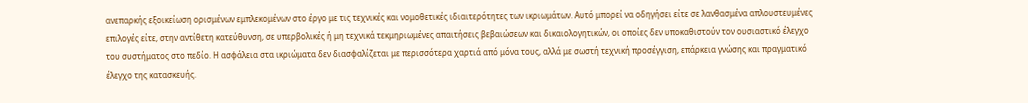ανεπαρκής εξοικείωση ορισμένων εμπλεκομένων στο έργο με τις τεχνικές και νομοθετικές ιδιαιτερότητες των ικριωμάτων. Αυτό μπορεί να οδηγήσει είτε σε λανθασμένα απλουστευμένες επιλογές είτε, στην αντίθετη κατεύθυνση, σε υπερβολικές ή μη τεχνικά τεκμηριωμένες απαιτήσεις βεβαιώσεων και δικαιολογητικών, οι οποίες δεν υποκαθιστούν τον ουσιαστικό έλεγχο του συστήματος στο πεδίο. Η ασφάλεια στα ικριώματα δεν διασφαλίζεται με περισσότερα χαρτιά από μόνα τους, αλλά με σωστή τεχνική προσέγγιση, επάρκεια γνώσης και πραγματικό έλεγχο της κατασκευής.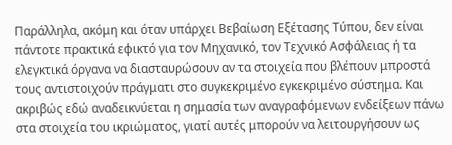Παράλληλα, ακόμη και όταν υπάρχει Βεβαίωση Εξέτασης Τύπου, δεν είναι πάντοτε πρακτικά εφικτό για τον Μηχανικό, τον Τεχνικό Ασφάλειας ή τα ελεγκτικά όργανα να διασταυρώσουν αν τα στοιχεία που βλέπουν μπροστά τους αντιστοιχούν πράγματι στο συγκεκριμένο εγκεκριμένο σύστημα. Και ακριβώς εδώ αναδεικνύεται η σημασία των αναγραφόμενων ενδείξεων πάνω στα στοιχεία του ικριώματος, γιατί αυτές μπορούν να λειτουργήσουν ως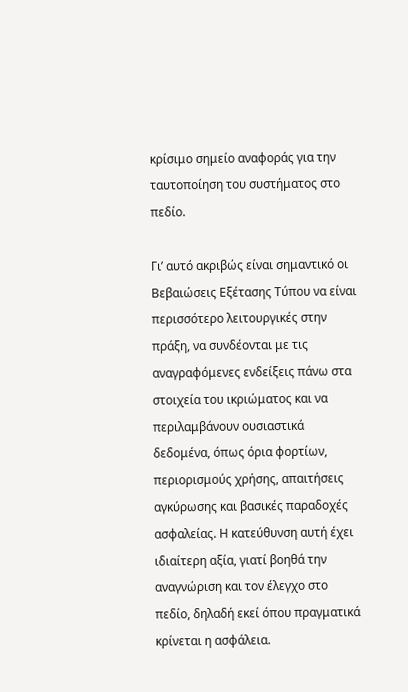κρίσιμο σημείο αναφοράς για την ταυτοποίηση του συστήματος στο πεδίο.

Γι’ αυτό ακριβώς είναι σημαντικό οι Βεβαιώσεις Εξέτασης Τύπου να είναι περισσότερο λειτουργικές στην πράξη, να συνδέονται με τις αναγραφόμενες ενδείξεις πάνω στα στοιχεία του ικριώματος και να περιλαμβάνουν ουσιαστικά δεδομένα, όπως όρια φορτίων, περιορισμούς χρήσης, απαιτήσεις αγκύρωσης και βασικές παραδοχές ασφαλείας. Η κατεύθυνση αυτή έχει ιδιαίτερη αξία, γιατί βοηθά την αναγνώριση και τον έλεγχο στο πεδίο, δηλαδή εκεί όπου πραγματικά κρίνεται η ασφάλεια.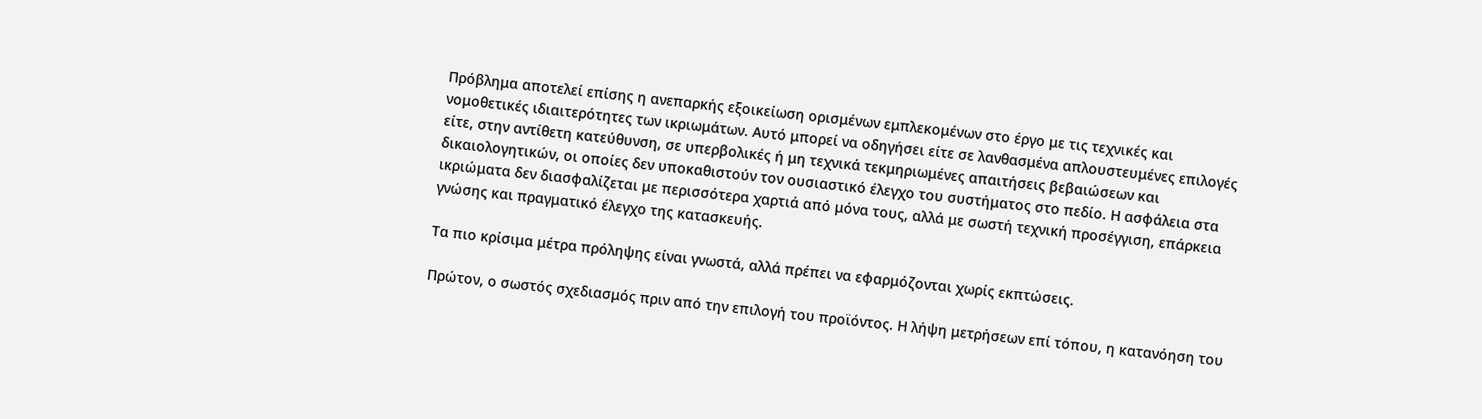Πρόβλημα αποτελεί επίσης η ανεπαρκής εξοικείωση ορισμένων εμπλεκομένων στο έργο με τις τεχνικές και νομοθετικές ιδιαιτερότητες των ικριωμάτων. Αυτό μπορεί να οδηγήσει είτε σε λανθασμένα απλουστευμένες επιλογές είτε, στην αντίθετη κατεύθυνση, σε υπερβολικές ή μη τεχνικά τεκμηριωμένες απαιτήσεις βεβαιώσεων και δικαιολογητικών, οι οποίες δεν υποκαθιστούν τον ουσιαστικό έλεγχο του συστήματος στο πεδίο. Η ασφάλεια στα ικριώματα δεν διασφαλίζεται με περισσότερα χαρτιά από μόνα τους, αλλά με σωστή τεχνική προσέγγιση, επάρκεια γνώσης και πραγματικό έλεγχο της κατασκευής.

Τα πιο κρίσιμα μέτρα πρόληψης είναι γνωστά, αλλά πρέπει να εφαρμόζονται χωρίς εκπτώσεις.

Πρώτον, ο σωστός σχεδιασμός πριν από την επιλογή του προϊόντος. Η λήψη μετρήσεων επί τόπου, η κατανόηση του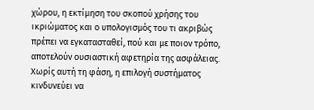χώρου, η εκτίμηση του σκοπού χρήσης του ικριώματος και ο υπολογισμός του τι ακριβώς πρέπει να εγκατασταθεί, πού και με ποιον τρόπο, αποτελούν ουσιαστική αφετηρία της ασφάλειας. Χωρίς αυτή τη φάση, η επιλογή συστήματος κινδυνεύει να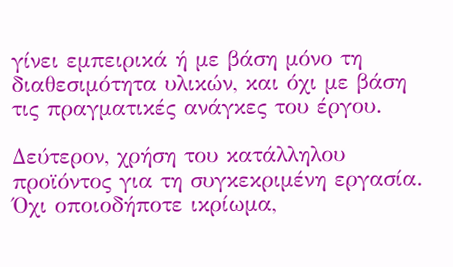γίνει εμπειρικά ή με βάση μόνο τη διαθεσιμότητα υλικών, και όχι με βάση τις πραγματικές ανάγκες του έργου.

Δεύτερον, χρήση του κατάλληλου προϊόντος για τη συγκεκριμένη εργασία. Όχι οποιοδήποτε ικρίωμα,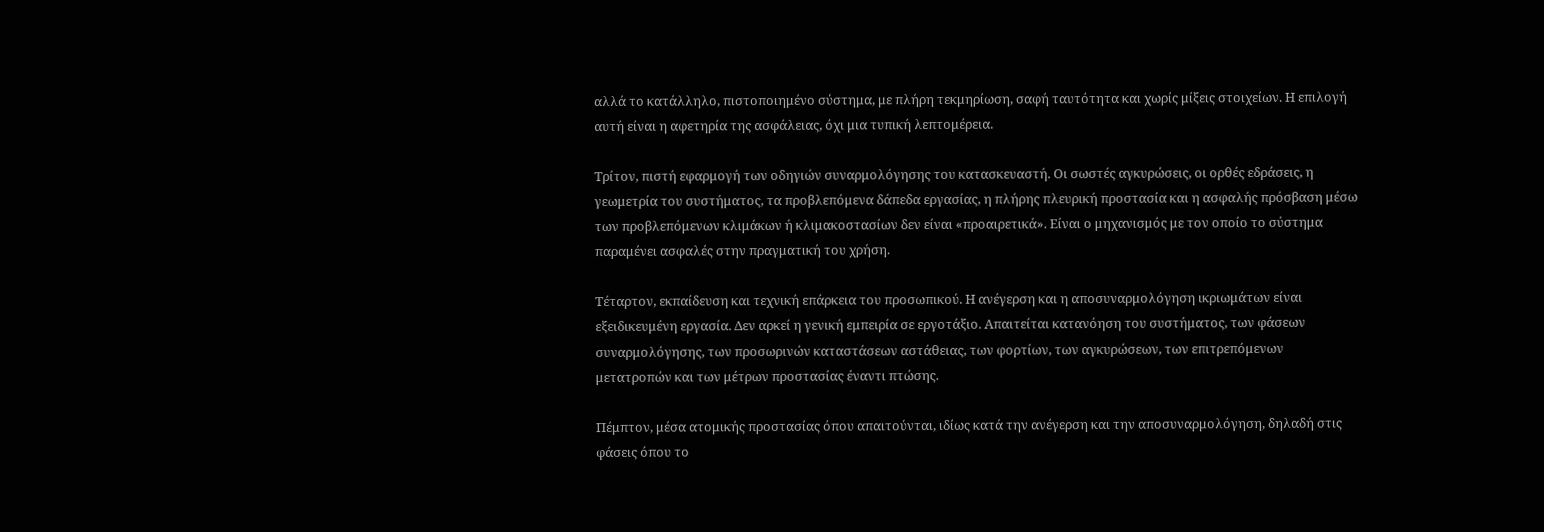αλλά το κατάλληλο, πιστοποιημένο σύστημα, με πλήρη τεκμηρίωση, σαφή ταυτότητα και χωρίς μίξεις στοιχείων. Η επιλογή αυτή είναι η αφετηρία της ασφάλειας, όχι μια τυπική λεπτομέρεια.

Τρίτον, πιστή εφαρμογή των οδηγιών συναρμολόγησης του κατασκευαστή. Οι σωστές αγκυρώσεις, οι ορθές εδράσεις, η γεωμετρία του συστήματος, τα προβλεπόμενα δάπεδα εργασίας, η πλήρης πλευρική προστασία και η ασφαλής πρόσβαση μέσω των προβλεπόμενων κλιμάκων ή κλιμακοστασίων δεν είναι «προαιρετικά». Είναι ο μηχανισμός με τον οποίο το σύστημα παραμένει ασφαλές στην πραγματική του χρήση.

Τέταρτον, εκπαίδευση και τεχνική επάρκεια του προσωπικού. Η ανέγερση και η αποσυναρμολόγηση ικριωμάτων είναι εξειδικευμένη εργασία. Δεν αρκεί η γενική εμπειρία σε εργοτάξιο. Απαιτείται κατανόηση του συστήματος, των φάσεων συναρμολόγησης, των προσωρινών καταστάσεων αστάθειας, των φορτίων, των αγκυρώσεων, των επιτρεπόμενων μετατροπών και των μέτρων προστασίας έναντι πτώσης.

Πέμπτον, μέσα ατομικής προστασίας όπου απαιτούνται, ιδίως κατά την ανέγερση και την αποσυναρμολόγηση, δηλαδή στις φάσεις όπου το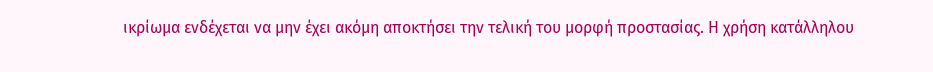ικρίωμα ενδέχεται να μην έχει ακόμη αποκτήσει την τελική του μορφή προστασίας. Η χρήση κατάλληλου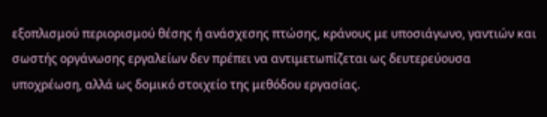εξοπλισμού περιορισμού θέσης ή ανάσχεσης πτώσης, κράνους με υποσιάγωνο, γαντιών και σωστής οργάνωσης εργαλείων δεν πρέπει να αντιμετωπίζεται ως δευτερεύουσα υποχρέωση, αλλά ως δομικό στοιχείο της μεθόδου εργασίας.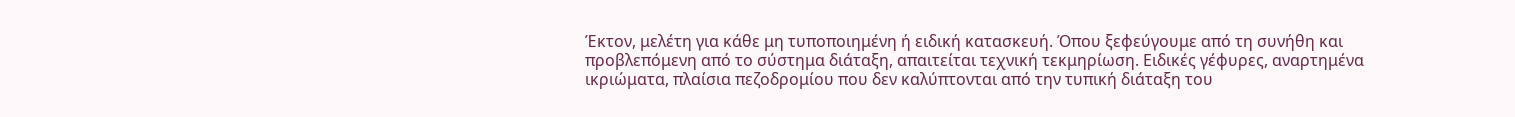Έκτον, μελέτη για κάθε μη τυποποιημένη ή ειδική κατασκευή. Όπου ξεφεύγουμε από τη συνήθη και προβλεπόμενη από το σύστημα διάταξη, απαιτείται τεχνική τεκμηρίωση. Ειδικές γέφυρες, αναρτημένα ικριώματα, πλαίσια πεζοδρομίου που δεν καλύπτονται από την τυπική διάταξη του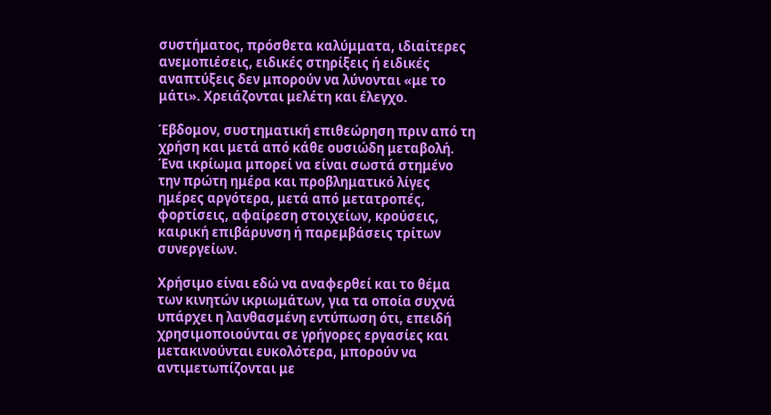συστήματος, πρόσθετα καλύμματα, ιδιαίτερες ανεμοπιέσεις, ειδικές στηρίξεις ή ειδικές αναπτύξεις δεν μπορούν να λύνονται «με το μάτι». Χρειάζονται μελέτη και έλεγχο.

Έβδομον, συστηματική επιθεώρηση πριν από τη χρήση και μετά από κάθε ουσιώδη μεταβολή. Ένα ικρίωμα μπορεί να είναι σωστά στημένο την πρώτη ημέρα και προβληματικό λίγες ημέρες αργότερα, μετά από μετατροπές, φορτίσεις, αφαίρεση στοιχείων, κρούσεις, καιρική επιβάρυνση ή παρεμβάσεις τρίτων συνεργείων.

Χρήσιμο είναι εδώ να αναφερθεί και το θέμα των κινητών ικριωμάτων, για τα οποία συχνά υπάρχει η λανθασμένη εντύπωση ότι, επειδή χρησιμοποιούνται σε γρήγορες εργασίες και μετακινούνται ευκολότερα, μπορούν να αντιμετωπίζονται με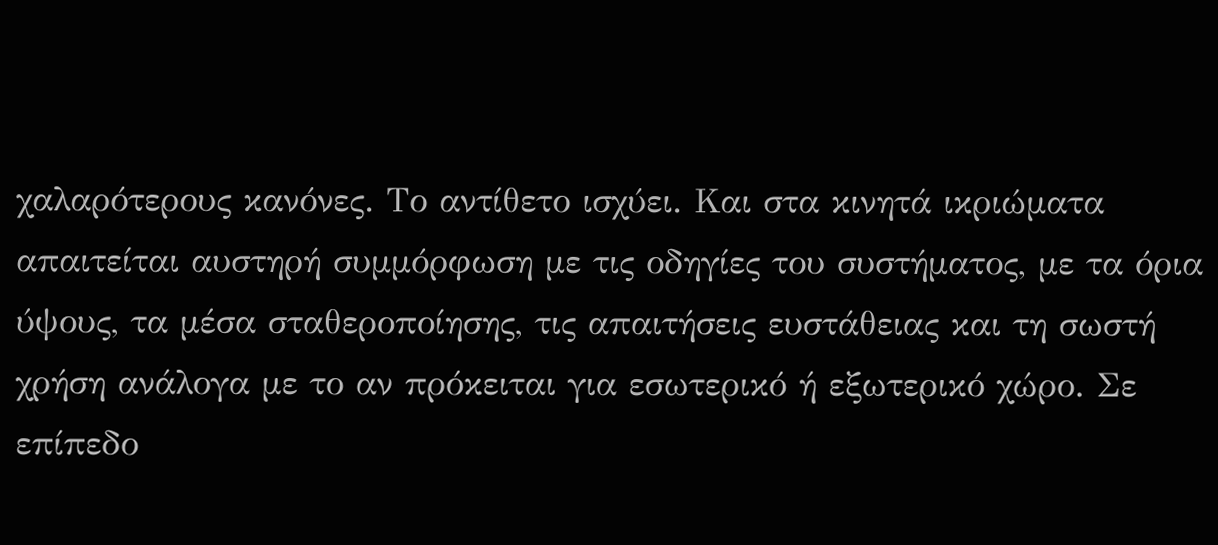χαλαρότερους κανόνες. Το αντίθετο ισχύει. Και στα κινητά ικριώματα απαιτείται αυστηρή συμμόρφωση με τις οδηγίες του συστήματος, με τα όρια ύψους, τα μέσα σταθεροποίησης, τις απαιτήσεις ευστάθειας και τη σωστή χρήση ανάλογα με το αν πρόκειται για εσωτερικό ή εξωτερικό χώρο. Σε επίπεδο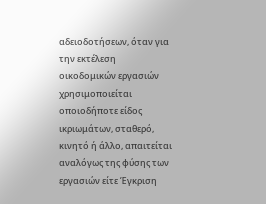αδειοδοτήσεων, όταν για την εκτέλεση οικοδομικών εργασιών χρησιμοποιείται οποιοδήποτε είδος ικριωμάτων, σταθερό, κινητό ή άλλο, απαιτείται αναλόγως της φύσης των εργασιών είτε Έγκριση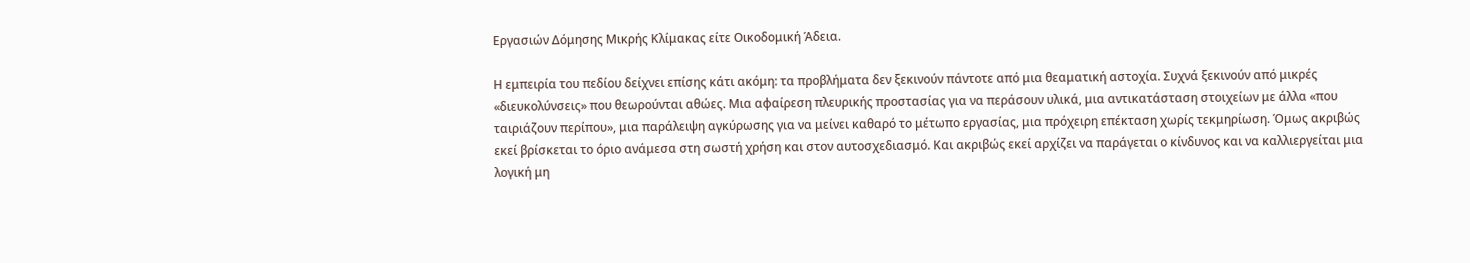Εργασιών Δόμησης Μικρής Κλίμακας είτε Οικοδομική Άδεια.

Η εμπειρία του πεδίου δείχνει επίσης κάτι ακόμη: τα προβλήματα δεν ξεκινούν πάντοτε από μια θεαματική αστοχία. Συχνά ξεκινούν από μικρές «διευκολύνσεις» που θεωρούνται αθώες. Μια αφαίρεση πλευρικής προστασίας για να περάσουν υλικά, μια αντικατάσταση στοιχείων με άλλα «που ταιριάζουν περίπου», μια παράλειψη αγκύρωσης για να μείνει καθαρό το μέτωπο εργασίας, μια πρόχειρη επέκταση χωρίς τεκμηρίωση. Όμως ακριβώς εκεί βρίσκεται το όριο ανάμεσα στη σωστή χρήση και στον αυτοσχεδιασμό. Και ακριβώς εκεί αρχίζει να παράγεται ο κίνδυνος και να καλλιεργείται μια λογική μη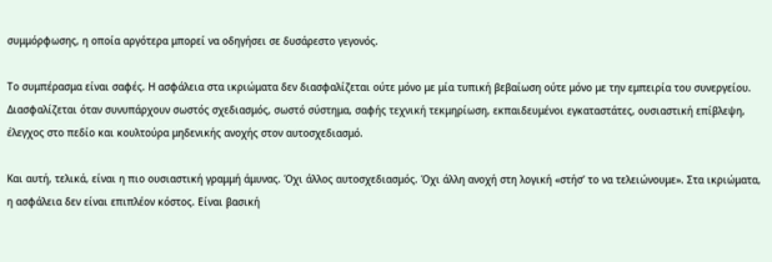συμμόρφωσης, η οποία αργότερα μπορεί να οδηγήσει σε δυσάρεστο γεγονός.

Το συμπέρασμα είναι σαφές. Η ασφάλεια στα ικριώματα δεν διασφαλίζεται ούτε μόνο με μία τυπική βεβαίωση ούτε μόνο με την εμπειρία του συνεργείου. Διασφαλίζεται όταν συνυπάρχουν σωστός σχεδιασμός, σωστό σύστημα, σαφής τεχνική τεκμηρίωση, εκπαιδευμένοι εγκαταστάτες, ουσιαστική επίβλεψη, έλεγχος στο πεδίο και κουλτούρα μηδενικής ανοχής στον αυτοσχεδιασμό.

Και αυτή, τελικά, είναι η πιο ουσιαστική γραμμή άμυνας. Όχι άλλος αυτοσχεδιασμός. Όχι άλλη ανοχή στη λογική «στήσ’ το να τελειώνουμε». Στα ικριώματα, η ασφάλεια δεν είναι επιπλέον κόστος. Είναι βασική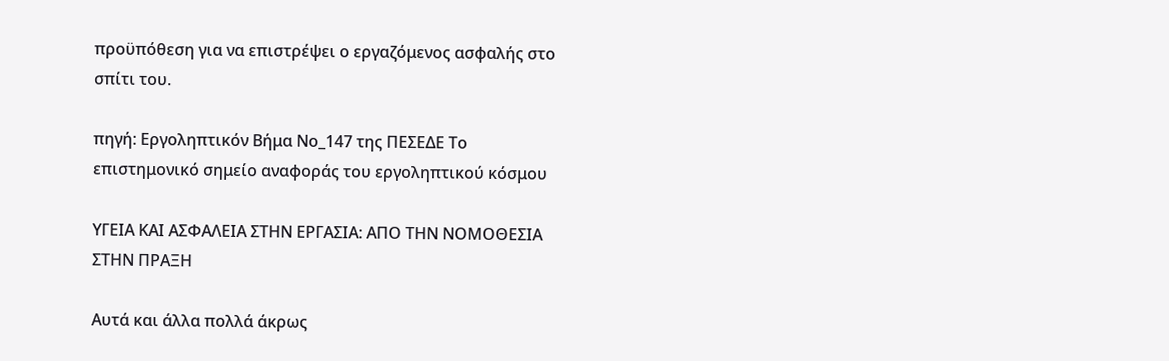προϋπόθεση για να επιστρέψει ο εργαζόμενος ασφαλής στο σπίτι του.

πηγή: Εργοληπτικόν Βήμα Νο_147 της ΠΕΣΕΔΕ Το επιστημονικό σημείο αναφοράς του εργοληπτικού κόσμου

ΥΓΕΙΑ ΚΑΙ ΑΣΦΑΛΕΙΑ ΣΤΗΝ ΕΡΓΑΣΙΑ: ΑΠΟ ΤΗΝ ΝΟΜΟΘΕΣΙΑ ΣΤΗΝ ΠΡΑΞΗ

Αυτά και άλλα πολλά άκρως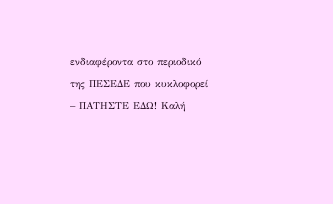ενδιαφέροντα στο περιοδικό της ΠΕΣΕΔΕ που κυκλοφορεί – ΠΑΤΗΣΤΕ ΕΔΩ! Καλή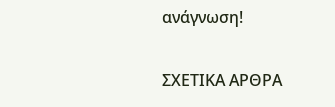ανάγνωση!

ΣΧΕΤΙΚΑ ΑΡΘΡΑ